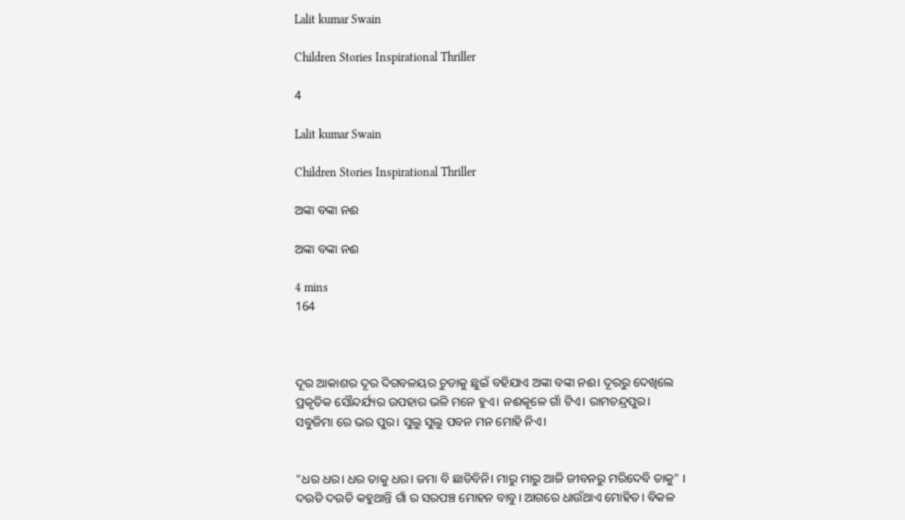Lalit kumar Swain

Children Stories Inspirational Thriller

4

Lalit kumar Swain

Children Stories Inspirational Thriller

ଅଙ୍କା ବଙ୍କା ନଈ

ଅଙ୍କା ବଙ୍କା ନଈ

4 mins
164



ଦୂର ଆକାଶର ଦୂର ଦିଗବଳୟର ଚୁଡାକୁ ଛୁଇଁ ବହିଯାଏ ଅଙ୍କା ବଙ୍କା ନଈ। ଦୂରରୁ ଦେଖିଲେ ପ୍ରକୃତିକ ସୌନ୍ଦର୍ଯ୍ୟର ଉପହାର ଭଳି ମନେ ହୁଏ। ନଈକୂଳେ ଗାଁ ଟିଏ। ରାମଚନ୍ଦ୍ରପୁର। ସବୁଜିମା ରେ ଭର ପୁର। ସୁଲୁ ସୁଲୁ ପବନ ମନ ମୋହି ନିଏ।


"ଧର ଧର। ଧର ତାକୁ ଧର। ଜମା ବି ଛାଡିବିନି। ମାରୁ ମାରୁ ଆଜି ଜୀବନରୁ ମରିଦେବି ତାକୁ" । ଦଉଡି ଦଉଡି କହୁଥାନ୍ତି ଗାଁ ର ସରପଞ୍ଚ ମୋହନ ବାବୁ। ଆଗରେ ଧାଉଁଥାଏ ମୋହିତ। ବିକଳ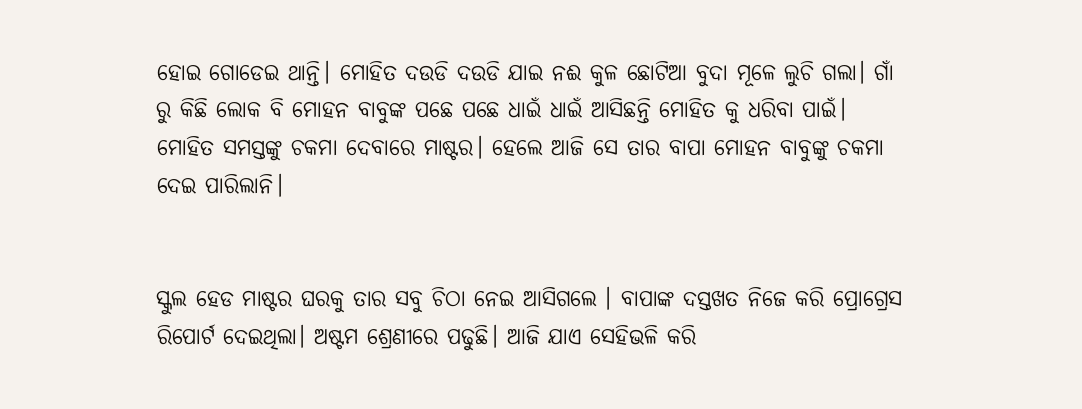ହୋଇ ଗୋଡେଇ ଥାନ୍ତି। ମୋହିତ ଦଉଡି ଦଉଡି ଯାଇ ନଈ କୁଳ ଛୋଟିଆ ବୁଦା ମୂଳେ ଲୁଚି ଗଲା। ଗାଁ ରୁ କିଛି ଲୋକ ବି ମୋହନ ବାବୁଙ୍କ ପଛେ ପଛେ ଧାଇଁ ଧାଇଁ ଆସିଛନ୍ତି ମୋହିତ କୁ ଧରିବା ପାଇଁ। ମୋହିତ ସମସ୍ତଙ୍କୁ ଚକମା ଦେବାରେ ମାଷ୍ଟର। ହେଲେ ଆଜି ସେ ତାର ବାପା ମୋହନ ବାବୁଙ୍କୁ ଚକମା ଦେଇ ପାରିଲାନି।


ସ୍କୁଲ ହେଡ ମାଷ୍ଟର ଘରକୁ ତାର ସବୁ ଚିଠା ନେଇ ଆସିଗଲେ । ବାପାଙ୍କ ଦସ୍ତଖତ ନିଜେ କରି ପ୍ରୋଗ୍ରେସ ରିପୋର୍ଟ ଦେଇଥିଲା। ଅଷ୍ଟମ ଶ୍ରେଣୀରେ ପଢୁଛି। ଆଜି ଯାଏ ସେହିଭଳି କରି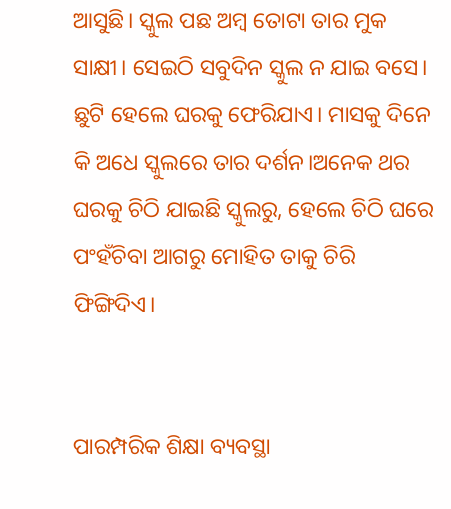ଆସୁଛି। ସ୍କୁଲ ପଛ ଅମ୍ବ ତୋଟା ତାର ମୁକ ସାକ୍ଷୀ। ସେଇଠି ସବୁଦିନ ସ୍କୁଲ ନ ଯାଇ ବସେ। ଛୁଟି ହେଲେ ଘରକୁ ଫେରିଯାଏ। ମାସକୁ ଦିନେ କି ଅଧେ ସ୍କୁଲରେ ତାର ଦର୍ଶନ।ଅନେକ ଥର ଘରକୁ ଚିଠି ଯାଇଛି ସ୍କୁଲରୁ, ହେଲେ ଚିଠି ଘରେ ପଂହଁଚିବା ଆଗରୁ ମୋହିତ ତାକୁ ଚିରି ଫିଙ୍ଗିଦିଏ।


ପାରମ୍ପରିକ ଶିକ୍ଷା ବ୍ୟବସ୍ଥା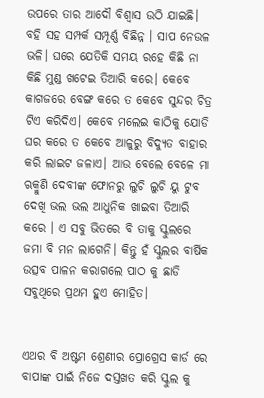ଉପରେ ତାର ଆଦୌ ବିଶ୍ୱାସ ଉଠି ଯାଇଛି। ବହି ସହ ସମ୍ପର୍କ ସମ୍ପୂର୍ଣ୍ଣ ବିଛିନ୍ନ । ସାପ ନେଉଳ ଭଳି। ଘରେ ଯେତିକି ସମୟ ରହେ କିଛି ନା କିଛି ମୁଣ୍ଡ ଖଟେଇ ତିଆରି କରେ। କେବେ କାଗଜରେ ବେଙ୍ଗ କରେ ତ କେବେ ସୁନ୍ଦର ଚିତ୍ର ଟିଏ କରିଦିଏ। କେବେ ମଲେଇ କାଠିକୁ ଯୋଡି ଘର କରେ ତ କେବେ ଆଳୁରୁ ବିଦ୍ୟୁତ ବାହାର କରି ଲାଇଟ ଜଳାଏ। ଆଉ ବେଲେ ବେଳେ ମା ଋକ୍ମୁଣି ଦେବୀଙ୍କ ଫୋନରୁ ଲୁଚି ଲୁଚି ୟୁ ଟୁବ ଦେଖି ଭଲ ଭଲ ଆଧୁନିକ ଖାଇବା ତିଆରି କରେ । ଏ ସବୁ ଭିତରେ ବି ତାକୁ ସ୍କୁଲରେ ଜମା ବି ମନ ଲାଗେନି। କିନ୍ତୁ ହଁ ସ୍କୁଲର ବାର୍ଷିକ ଉତ୍ସବ ପାଳନ କରାଗଲେ ପାଠ କୁ ଛାଡି ସବୁଥିରେ ପ୍ରଥମ ହୁଏ ମୋହିତ।


ଏଥର ବି ଅଷ୍ଟମ ଶ୍ରେଣୀର ପ୍ରୋଗ୍ରେସ କାର୍ଡ ରେ ବାପାଙ୍କ ପାଇଁ ନିଜେ ଦସ୍ତଖତ କରି ସ୍କୁଲ କୁ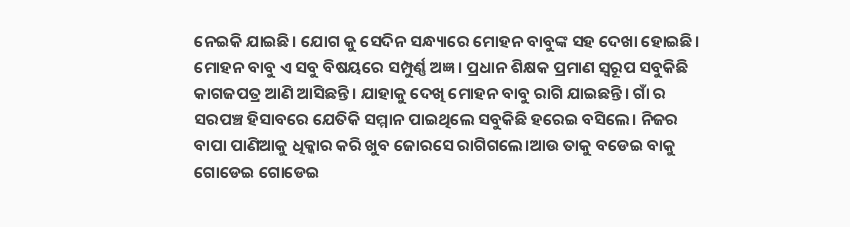ନେଇକି ଯାଇଛି। ଯୋଗ କୁ ସେଦିନ ସନ୍ଧ୍ୟାରେ ମୋହନ ବାବୁଙ୍କ ସହ ଦେଖା ହୋଇଛି। ମୋହନ ବାବୁ ଏ ସବୁ ବିଷୟରେ ସମ୍ପୁର୍ଣ୍ଣ ଅଜ୍ଞ। ପ୍ରଧାନ ଶିକ୍ଷକ ପ୍ରମାଣ ସ୍ୱରୂପ ସବୁକିଛି କାଗଜପତ୍ର ଆଣି ଆସିଛନ୍ତି। ଯାହାକୁ ଦେଖି ମୋହନ ବାବୁ ରାଗି ଯାଇଛନ୍ତି। ଗାଁ ର ସରପଞ୍ଚ ହିସାବରେ ଯେତିକି ସମ୍ମାନ ପାଇଥିଲେ ସବୁକିଛି ହରେଇ ବସିଲେ। ନିଜର ବାପା ପାଣିଆକୁ ଧିକ୍କାର କରି ଖୁବ ଜୋରସେ ରାଗିଗଲେ।ଆଉ ତାକୁ ବଡେଇ ବାକୁ ଗୋଡେଇ ଗୋଡେଇ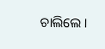ଚାଲିଲେ।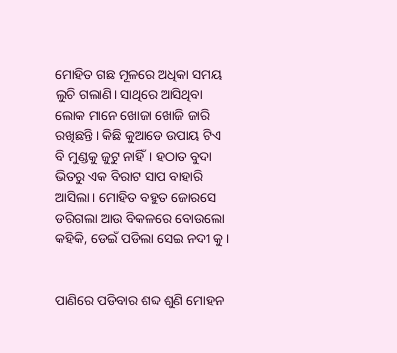ମୋହିତ ଗଛ ମୂଳରେ ଅଧିକା ସମୟ ଲୁଚି ଗଲାଣି। ସାଥିରେ ଆସିଥିବା ଲୋକ ମାନେ ଖୋଜା ଖୋଜି ଜାରି ରଖିଛନ୍ତି। କିଛି କୁଆଡେ ଉପାୟ ଟିଏ ବି ମୁଣ୍ଡକୁ ଜୁଟୁ ନାହିଁ। ହଠାତ ବୁଦା ଭିତରୁ ଏକ ବିରାଟ ସାପ ବାହାରି ଆସିଲା। ମୋହିତ ବହୁତ ଜୋରସେ ଡରିଗଲା ଆଉ ବିକଳରେ ବୋଉଲୋ କହିକି, ଡେଇଁ ପଡିଲା ସେଇ ନଦୀ କୁ।


ପାଣିରେ ପଡିବାର ଶବ୍ଦ ଶୁଣି ମୋହନ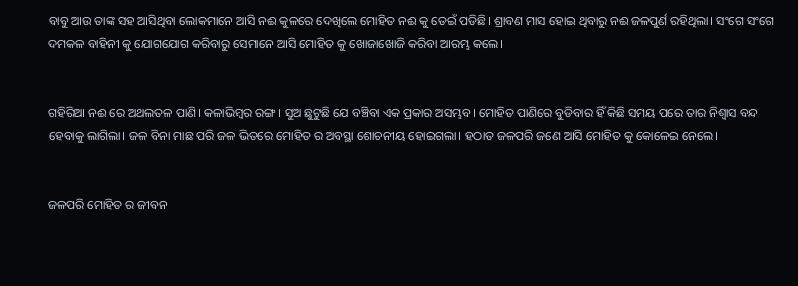ବାବୁ ଆଉ ତାଙ୍କ ସହ ଆସିଥିବା ଲୋକମାନେ ଆସି ନଈ କୁଳରେ ଦେଖିଲେ ମୋହିତ ନଈ କୁ ଡେଇଁ ପଡିଛି। ଶ୍ରାବଣ ମାସ ହୋଇ ଥିବାରୁ ନଈ ଜଳପୁର୍ଣ ରହିଥିଲା। ସଂଗେ ସଂଗେ ଦମକଳ ବାହିନୀ କୁ ଯୋଗଯୋଗ କରିବାରୁ ସେମାନେ ଆସି ମୋହିତ କୁ ଖୋଜାଖୋଜି କରିବା ଆରମ୍ଭ କଲେ।


ଗହିରିଆ ନଈ ରେ ଅଥଲତଳ ପାଣି। କଳାଭିମ୍ବର ରଙ୍ଗ। ସୁଅ ଛୁଟୁଛି ଯେ ବଞ୍ଚିବା ଏକ ପ୍ରକାର ଅସମ୍ଭବ। ମୋହିତ ପାଣିରେ ବୁଡିବାର ହିଁ କିଛି ସମୟ ପରେ ତାର ନିଶ୍ୱାସ ବନ୍ଦ ହେବାକୁ ଲାଗିଲା। ଜଳ ବିନା ମାଛ ପରି ଜଳ ଭିତରେ ମୋହିତ ର ଅବସ୍ଥା ଶୋଚନୀୟ ହୋଇଗଲା। ହଠାତ ଜଳପରି ଜଣେ ଆସି ମୋହିତ କୁ କୋଳେଇ ନେଲେ।


ଜଳପରି ମୋହିତ ର ଜୀବନ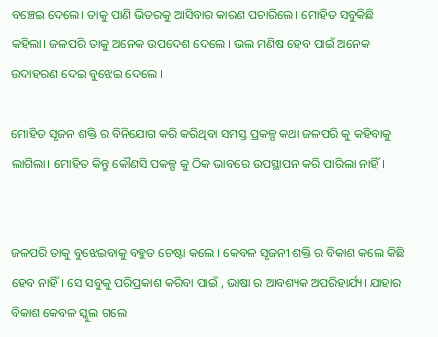ବଞ୍ଚେଇ ଦେଲେ। ତାକୁ ପାଣି ଭିତରକୁ ଆସିବାର କାରଣ ପଚାରିଲେ। ମୋହିତ ସବୁକିଛି କହିଲା। ଜଳପରି ତାକୁ ଅନେକ ଉପଦେଶ ଦେଲେ । ଭଲ ମଣିଷ ହେବ ପାଇଁ ଅନେକ ଉଦାହରଣ ଦେଇ ବୁଝେଇ ଦେଲେ ।

ମୋହିତ ସୃଜନ ଶକ୍ତି ର ବିନିଯୋଗ କରି କରିଥିବା ସମସ୍ତ ପ୍ରକଳ୍ପ କଥା ଜଳପରି କୁ କହିବାକୁ ଲାଗିଲା। ମୋହିତ କିନ୍ତୁ କୌଣସି ପକଳ୍ପ କୁ ଠିକ ଭାବରେ ଉପସ୍ଥାପନ କରି ପାରିଲା ନାହିଁ।


ଜଳପରି ତାକୁ ବୁଝେଇବାକୁ ବହୁତ ଚେଷ୍ଟା କଲେ । କେବଳ ସୃଜନୀ ଶକ୍ତି ର ବିକାଶ କଲେ କିଛି ହେବ ନାହିଁ। ସେ ସବୁକୁ ପରିପ୍ରକାଶ କରିବା ପାଇଁ , ଭାଷା ର ଆବଶ୍ୟକ ଅପରିହାର୍ଯ୍ୟ। ଯାହାର ବିକାଶ କେବଳ ସ୍କୁଲ ଗଲେ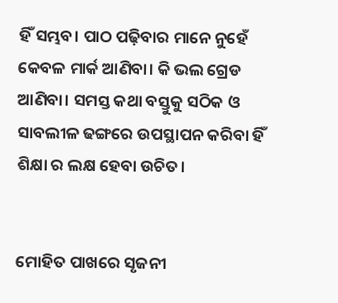ହିଁ ସମ୍ଭବ। ପାଠ ପଢ଼ିବାର ମାନେ ନୁହେଁ କେବଳ ମାର୍କ ଆଣିବା। କି ଭଲ ଗ୍ରେଡ ଆଣିବା। ସମସ୍ତ କଥା ବସ୍ତୁକୁ ସଠିକ ଓ ସାବଲୀଳ ଢଙ୍ଗରେ ଉପସ୍ଥାପନ କରିବା ହିଁ ଶିକ୍ଷା ର ଲକ୍ଷ ହେବା ଉଚିତ।


ମୋହିତ ପାଖରେ ସୃଜନୀ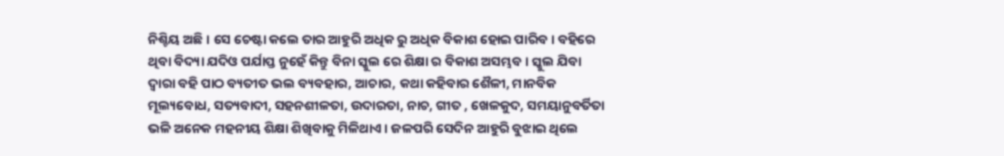ନିଶ୍ଚିୟ ଅଛି। ସେ ଚେଷ୍ଟା କଲେ ତାର ଆହୁରି ଅଧିକ ରୁ ଅଧିକ ବିକାଶ ହୋଇ ପାରିବ। ବହିରେ ଥିବା ବିଦ୍ୟା ଯଦିଓ ପର୍ଯାପ୍ତ ନୁହେଁ କିନ୍ତୁ ବିନା ସ୍କୁଲ ରେ ଶିକ୍ଷା ର ବିକାଶ ଅସମ୍ଭବ। ସ୍କୁଲ ଯିବା ଦ୍ୱାରା ବହି ପାଠ ବ୍ୟତୀତ ଭଲ ବ୍ୟବହାର, ଆଚାର, କଥା କହିବାର ଶୈଳୀ, ମାନବିକ ମୂଲ୍ୟବୋଧ, ସତ୍ୟବାଦୀ, ସହନଶୀଳତା, ଉଦାରତା, ନାଚ, ଗୀତ , ଖେଳକୁଦ, ସମୟାନୁବର୍ତିତା ଭଳି ଅନେକ ମହନୀୟ ଶିକ୍ଷା ଶିଖିବାକୁ ମିଳିଥାଏ। ଜଳପରି ସେଦିନ ଆହୁରି ବୁଝାଇ ଥିଲେ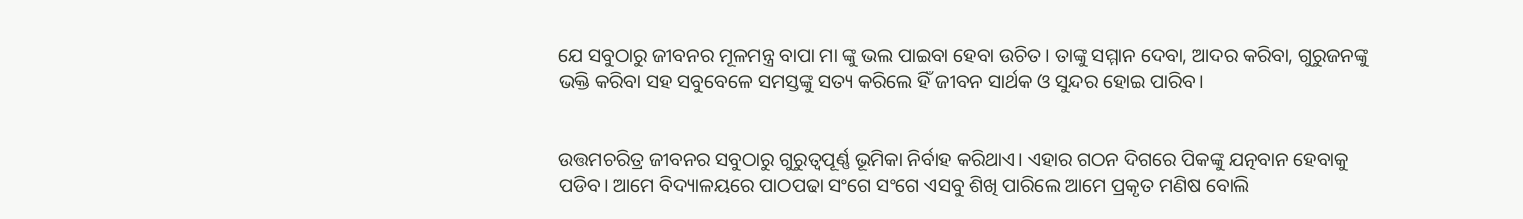ଯେ ସବୁଠାରୁ ଜୀବନର ମୂଳମନ୍ତ୍ର ବାପା ମା ଙ୍କୁ ଭଲ ପାଇବା ହେବା ଉଚିତ। ତାଙ୍କୁ ସମ୍ମାନ ଦେବା, ଆଦର କରିବା, ଗୁରୁଜନଙ୍କୁ ଭକ୍ତି କରିବା ସହ ସବୁବେଳେ ସମସ୍ତଙ୍କୁ ସତ୍ୟ କରିଲେ ହିଁ ଜୀବନ ସାର୍ଥକ ଓ ସୁନ୍ଦର ହୋଇ ପାରିବ।


ଉତ୍ତମଚରିତ୍ର ଜୀବନର ସବୁଠାରୁ ଗୁରୁତ୍ୱପୂର୍ଣ୍ଣ ଭୂମିକା ନିର୍ବାହ କରିଥାଏ। ଏହାର ଗଠନ ଦିଗରେ ପିକଙ୍କୁ ଯତ୍ନବାନ ହେବାକୁ ପଡିବ। ଆମେ ବିଦ୍ୟାଳୟରେ ପାଠପଢା ସଂଗେ ସଂଗେ ଏସବୁ ଶିଖି ପାରିଲେ ଆମେ ପ୍ରକୃତ ମଣିଷ ବୋଲି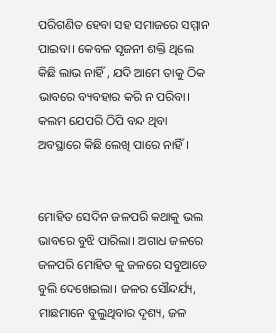ପରିଗଣିତ ହେବା ସହ ସମାଜରେ ସମ୍ମାନ ପାଇବା। କେବଳ ସୃଜନୀ ଶକ୍ତି ଥିଲେ କିଛି ଲାଭ ନାହିଁ , ଯଦି ଆମେ ତାକୁ ଠିକ ଭାବରେ ବ୍ୟବହାର କରି ନ ପରିବା। କଲମ ଯେପରି ଠିପି ବନ୍ଦ ଥିବା ଅବସ୍ଥାରେ କିଛି ଲେଖି ପାରେ ନାହିଁ।


ମୋହିତ ସେଦିନ ଜଳପରି କଥାକୁ ଭଲ ଭାବରେ ବୁଝି ପାରିଲା। ଅଗାଧ ଜଳରେ ଜଳପରି ମୋହିତ କୁ ଜଳରେ ସବୁଆଡେ ବୁଲି ଦେଖେଇଲା। ଜଳର ସୌନ୍ଦର୍ଯ୍ୟ, ମାଛମାନେ ବୁଲୁଥିବାର ଦୃଶ୍ୟ, ଜଳ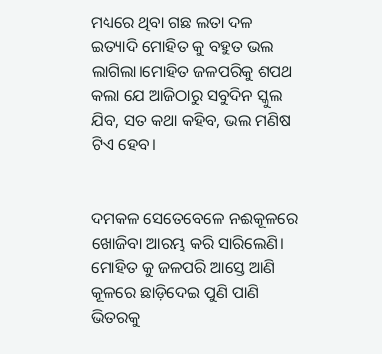ମଧ୍ୟରେ ଥିବା ଗଛ ଲତା ଦଳ ଇତ୍ୟାଦି ମୋହିତ କୁ ବହୁତ ଭଲ ଲାଗିଲା।ମୋହିତ ଜଳପରିକୁ ଶପଥ କଲା ଯେ ଆଜିଠାରୁ ସବୁଦିନ ସ୍କୁଲ ଯିବ, ସତ କଥା କହିବ, ଭଲ ମଣିଷ ଟିଏ ହେବ।


ଦମକଳ ସେତେବେଳେ ନଈକୂଳରେ ଖୋଜିବା ଆରମ୍ଭ କରି ସାରିଲେଣି। ମୋହିତ କୁ ଜଳପରି ଆସ୍ତେ ଆଣି କୂଳରେ ଛାଡ଼ିଦେଇ ପୁଣି ପାଣି ଭିତରକୁ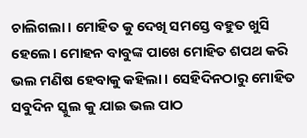ଚାଲିଗଲା। ମୋହିତ କୁ ଦେଖି ସମସ୍ତେ ବହୁତ ଖୁସି ହେଲେ। ମୋହନ ବାବୁଙ୍କ ପାଖେ ମୋହିତ ଶପଥ କରି ଭଲ ମଣିଷ ହେବାକୁ କହିଲା। ସେହିଦିନଠାରୁ ମୋହିତ ସବୁଦିନ ସ୍କୁଲ କୁ ଯାଇ ଭଲ ପାଠ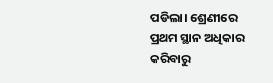ପଡିଲା। ଶ୍ରେଣୀରେ ପ୍ରଥମ ସ୍ଥାନ ଅଧିକାର କରିବାରୁ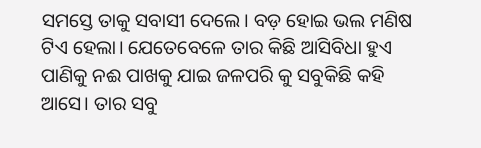ସମସ୍ତେ ତାକୁ ସବାସୀ ଦେଲେ। ବଡ଼ ହୋଇ ଭଲ ମଣିଷ ଟିଏ ହେଲା। ଯେତେବେଳେ ତାର କିଛି ଆସିବିଧା ହୁଏ ପାଣିକୁ ନଈ ପାଖକୁ ଯାଇ ଜଳପରି କୁ ସବୁକିଛି କହି ଆସେ। ତାର ସବୁ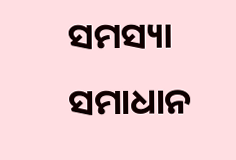ସମସ୍ୟା ସମାଧାନ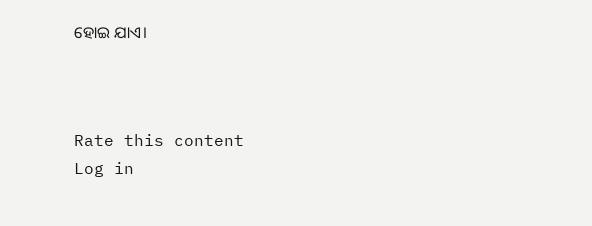ହୋଇ ଯାଏ।



Rate this content
Log in